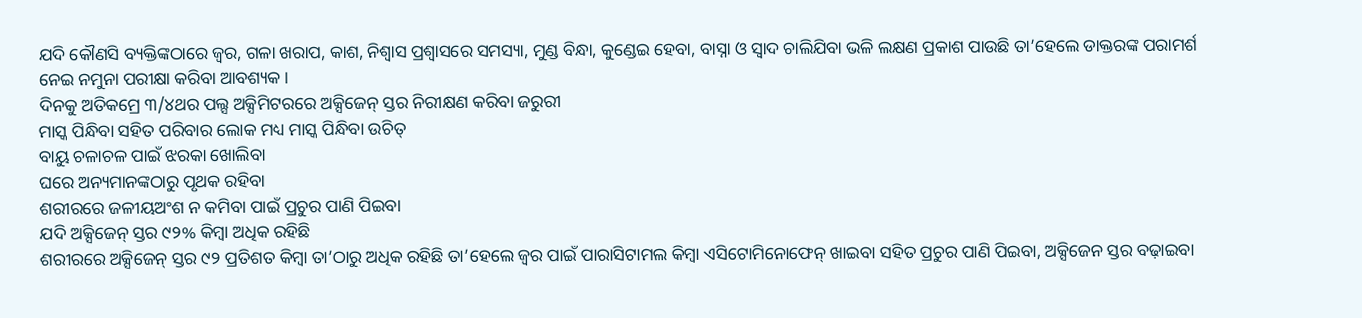ଯଦି କୌଣସି ବ୍ୟକ୍ତିଙ୍କଠାରେ ଜ୍ବର, ଗଳା ଖରାପ, କାଶ, ନିଶ୍ବାସ ପ୍ରଶ୍ବାସରେ ସମସ୍ୟା, ମୁଣ୍ଡ ବିନ୍ଧା, କୁଣ୍ଡେଇ ହେବା, ବାସ୍ନା ଓ ସ୍ବାଦ ଚାଲିଯିବା ଭଳି ଲକ୍ଷଣ ପ୍ରକାଶ ପାଉଛି ତା’ହେଲେ ଡାକ୍ତରଙ୍କ ପରାମର୍ଶ ନେଇ ନମୁନା ପରୀକ୍ଷା କରିବା ଆବଶ୍ୟକ।
ଦିନକୁ ଅତିକମ୍ରେ ୩/୪ଥର ପଲ୍ସ ଅକ୍ସିମିଟରରେ ଅକ୍ସିଜେନ୍ ସ୍ତର ନିରୀକ୍ଷଣ କରିବା ଜରୁରୀ
ମାସ୍କ ପିନ୍ଧିବା ସହିତ ପରିବାର ଲୋକ ମଧ୍ୟ ମାସ୍କ ପିନ୍ଧିବା ଉଚିତ୍
ବାୟୁ ଚଳାଚଳ ପାଇଁ ଝରକା ଖୋଲିବା
ଘରେ ଅନ୍ୟମାନଙ୍କଠାରୁ ପୃଥକ ରହିବା
ଶରୀରରେ ଜଳୀୟଅଂଶ ନ କମିବା ପାଇଁ ପ୍ରଚୁର ପାଣି ପିଇବା
ଯଦି ଅକ୍ସିଜେନ୍ ସ୍ତର ୯୨% କିମ୍ବା ଅଧିକ ରହିଛି
ଶରୀରରେ ଅକ୍ସିଜେନ୍ ସ୍ତର ୯୨ ପ୍ରତିଶତ କିମ୍ବା ତା’ଠାରୁ ଅଧିକ ରହିଛି ତା’ହେଲେ ଜ୍ବର ପାଇଁ ପାରାସିଟାମଲ କିମ୍ବା ଏସିଟୋମିନୋଫେନ୍ ଖାଇବା ସହିତ ପ୍ରଚୁର ପାଣି ପିଇବା, ଅକ୍ସିଜେନ ସ୍ତର ବଢ଼ାଇବା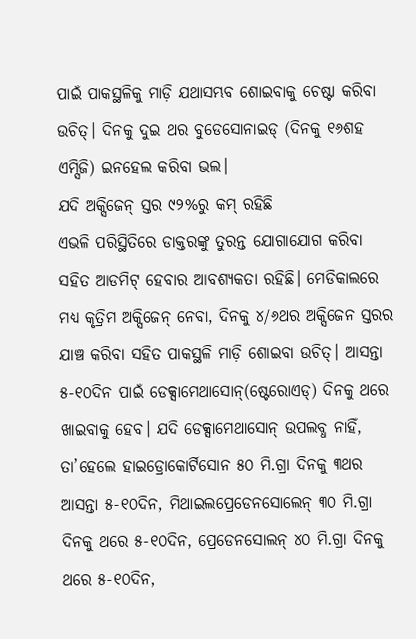ପାଇଁ ପାକସ୍ଥଳିକୁ ମାଡ଼ି ଯଥାସମ୍ଭବ ଶୋଇବାକୁ ଚେଷ୍ଟା କରିବା ଉଚିତ୍। ଦିନକୁ ଦୁଇ ଥର ବୁଡେସୋନାଇଡ୍ (ଦିନକୁ ୧୬ଶହ ଏମ୍ସିଜି) ଇନହେଲ କରିବା ଭଲ।
ଯଦି ଅକ୍ସିଜେନ୍ ସ୍ତର ୯୨%ରୁ କମ୍ ରହିଛି
ଏଭଳି ପରିସ୍ଥିତିରେ ଡାକ୍ତରଙ୍କୁ ତୁରନ୍ତ ଯୋଗାଯୋଗ କରିବା ସହିତ ଆଡମିଟ୍ ହେବାର ଆବଶ୍ୟକତା ରହିଛି। ମେଡିକାଲରେ ମଧ୍ୟ କୃତ୍ରିମ ଅକ୍ସିଜେନ୍ ନେବା, ଦିନକୁ ୪/୬ଥର ଅକ୍ସିଜେନ ସ୍ତରର ଯାଞ୍ଚ କରିବା ସହିତ ପାକସ୍ଥଳି ମାଡ଼ି ଶୋଇବା ଉଚିତ୍। ଆସନ୍ତା ୫-୧୦ଦିନ ପାଇଁ ଡେକ୍ସାମେଥାସୋନ୍(ଷ୍ଟେରୋଏଡ୍) ଦିନକୁ ଥରେ ଖାଇବାକୁ ହେବ। ଯଦି ଡେକ୍ସାମେଥାସୋନ୍ ଉପଲବ୍ଧ ନାହିଁ, ତା’ହେଲେ ହାଇଡ୍ରୋକୋର୍ଟିସୋନ ୫୦ ମି.ଗ୍ରା ଦିନକୁ ୩ଥର ଆସନ୍ତା ୫-୧୦ଦିନ, ମିଥାଇଲପ୍ରେଡେନସୋଲେନ୍ ୩୦ ମି.ଗ୍ରା ଦିନକୁ ଥରେ ୫-୧୦ଦିନ, ପ୍ରେଡେନସୋଲନ୍ ୪୦ ମି.ଗ୍ରା ଦିନକୁ ଥରେ ୫-୧୦ଦିନ,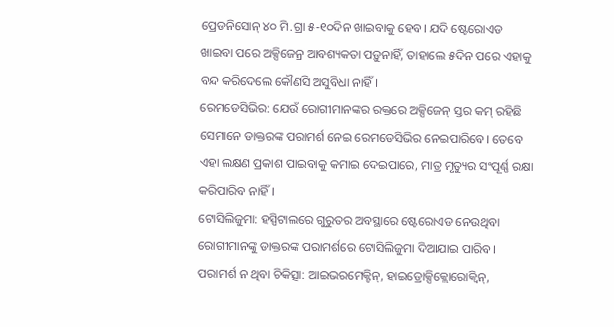ପ୍ରେଡନିସୋନ୍ ୪୦ ମି.ଗ୍ରା ୫-୧୦ଦିନ ଖାଇବାକୁ ହେବ। ଯଦି ଷ୍ଟେରୋଏଡ ଖାଇବା ପରେ ଅକ୍ସିଜେନ୍ର ଆବଶ୍ୟକତା ପଡ଼ୁନାହିଁ, ତାହାଲେ ୫ଦିନ ପରେ ଏହାକୁ ବନ୍ଦ କରିଦେଲେ କୌଣସି ଅସୁବିଧା ନାହିଁ।
ରେମଡେସିଭିର: ଯେଉଁ ରୋଗୀମାନଙ୍କର ରକ୍ତରେ ଅକ୍ସିଜେନ୍ ସ୍ତର କମ୍ ରହିଛି ସେମାନେ ଡାକ୍ତରଙ୍କ ପରାମର୍ଶ ନେଇ ରେମଡେସିଭିର ନେଇପାରିବେ। ତେବେ ଏହା ଲକ୍ଷଣ ପ୍ରକାଶ ପାଇବାକୁ କମାଇ ଦେଇପାରେ, ମାତ୍ର ମୃତ୍ୟୁର ସଂପୂର୍ଣ୍ଣ ରକ୍ଷା କରିପାରିବ ନାହିଁ।
ଟୋସିଲିଜୁମା: ହସ୍ପିଟାଲରେ ଗୁରୁତର ଅବସ୍ଥାରେ ଷ୍ଟେରୋଏଡ ନେଉଥିବା ରୋଗୀମାନଙ୍କୁ ଡାକ୍ତରଙ୍କ ପରାମର୍ଶରେ ଟୋସିଲିଜୁମା ଦିଆଯାଇ ପାରିବ।
ପରାମର୍ଶ ନ ଥିବା ଚିକିତ୍ସା: ଆଇଭରମେକ୍ଟିନ୍, ହାଇଡ୍ରୋକ୍ସିକ୍ଲୋରୋକ୍ବିନ୍,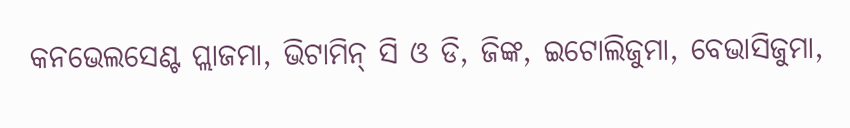କନଭେଲସେଣ୍ଟ ପ୍ଲାଜମା, ଭିଟାମିନ୍ ସି ଓ ଡି, ଜିଙ୍କ, ଇଟୋଲିଜୁମା, ବେଭାସିଜୁମା,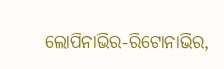ଲୋପିନାଭିର-ରିଟୋନାଭିର,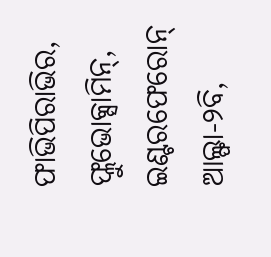ଫାଭିପିରାଭିର, ଫ୍ଲୁଭୋକ୍ସାମିନ୍, ଇଣ୍ଟରଫେରୋନ୍ ଆଲ୍ଫା-୨ବି,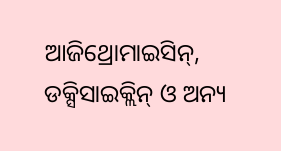ଆଜିଥ୍ରୋମାଇସିନ୍, ଡକ୍ସିସାଇକ୍ଲିନ୍ ଓ ଅନ୍ୟ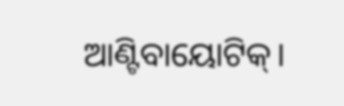ଆଣ୍ଟିବାୟୋଟିକ୍।